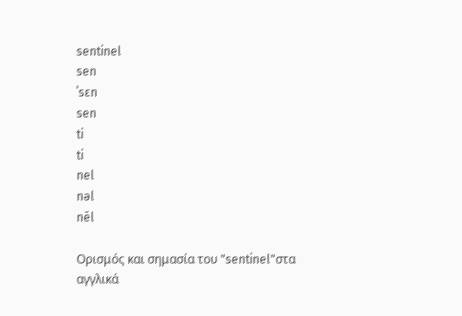sentinel
sen
ˈsɛn
sen
ti
ti
nel
nəl
nēl

Ορισμός και σημασία του "sentinel"στα αγγλικά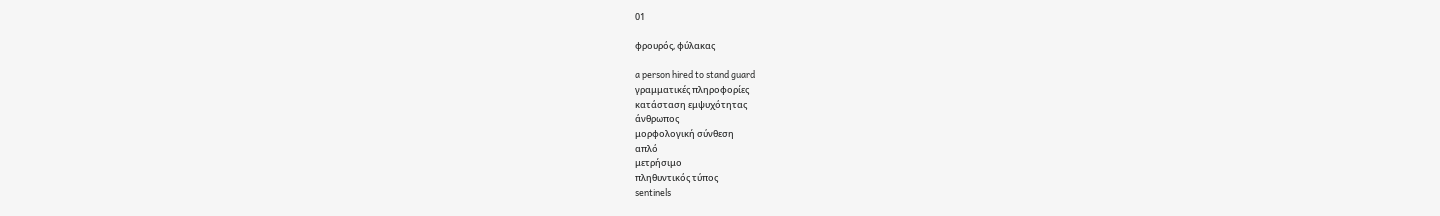01

φρουρός, φύλακας

a person hired to stand guard
γραμματικές πληροφορίες
κατάσταση εμψυχότητας
άνθρωπος
μορφολογική σύνθεση
απλό
μετρήσιμο
πληθυντικός τύπος
sentinels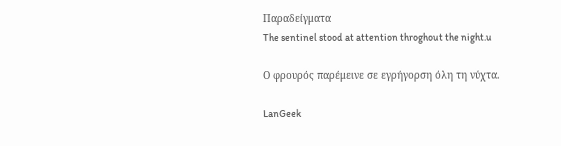Παραδείγματα
The sentinel stood at attention throghout the night.u

Ο φρουρός παρέμεινε σε εγρήγορση όλη τη νύχτα.

LanGeek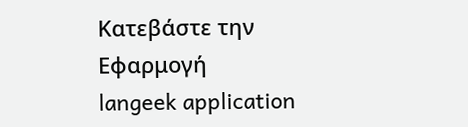Κατεβάστε την Εφαρμογή
langeek application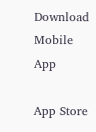Download Mobile App

App Store